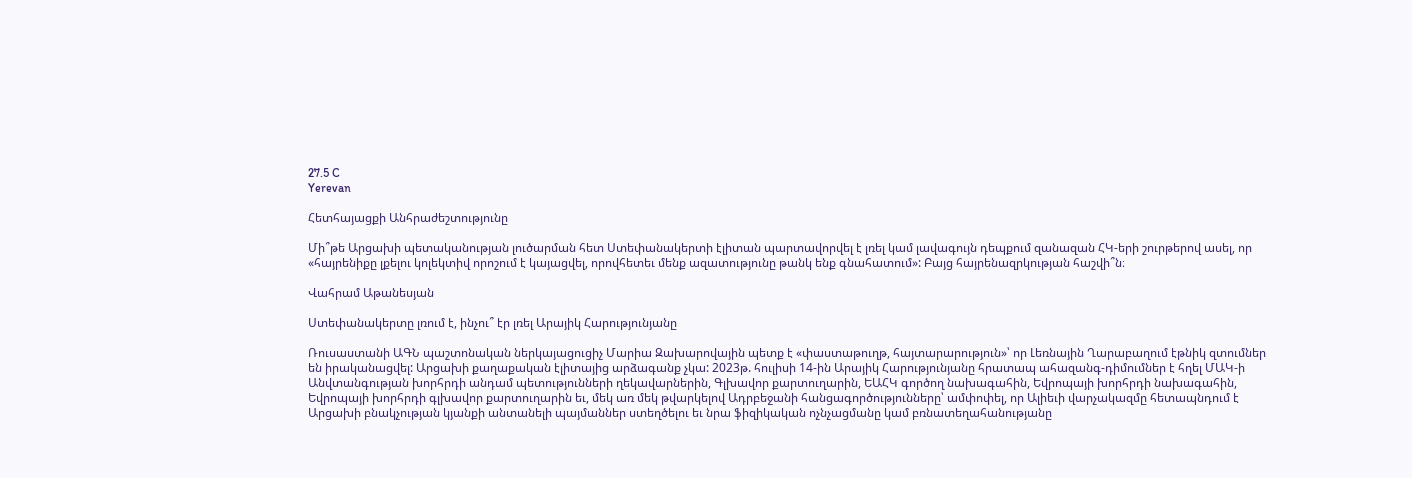27.5 C
Yerevan

Հետհայացքի Անհրաժեշտությունը

Մի՞թե Արցախի պետականության լուծարման հետ Ստեփանակերտի էլիտան պարտավորվել է լռել կամ լավագույն դեպքում զանազան ՀԿ-երի շուրթերով ասել, որ «հայրենիքը լքելու կոլեկտիվ որոշում է կայացվել, որովհետեւ մենք ազատությունը թանկ ենք գնահատում»: Բայց հայրենազրկության հաշվի՞ն։

Վահրամ Աթանեսյան

Ստեփանակերտը լռում է, ինչու՞ էր լռել Արայիկ Հարությունյանը

Ռուսաստանի ԱԳՆ պաշտոնական ներկայացուցիչ Մարիա Զախարովային պետք է «փաստաթուղթ, հայտարարություն»՝ որ Լեռնային Ղարաբաղում էթնիկ զտումներ են իրականացվել: Արցախի քաղաքական էլիտայից արձագանք չկա: 2023թ. հուլիսի 14-ին Արայիկ Հարությունյանը հրատապ ահազանգ-դիմումներ է հղել ՄԱԿ‑ի Անվտանգության խորհրդի անդամ պետությունների ղեկավարներին, Գլխավոր քարտուղարին, ԵԱՀԿ գործող նախագահին, Եվրոպայի խորհրդի նախագահին, Եվրոպայի խորհրդի գլխավոր քարտուղարին եւ, մեկ առ մեկ թվարկելով Ադրբեջանի հանցագործությունները՝ ամփոփել, որ Ալիեւի վարչակազմը հետապնդում է Արցախի բնակչության կյանքի անտանելի պայմաններ ստեղծելու եւ նրա ֆիզիկական ոչնչացմանը կամ բռնատեղահանությանը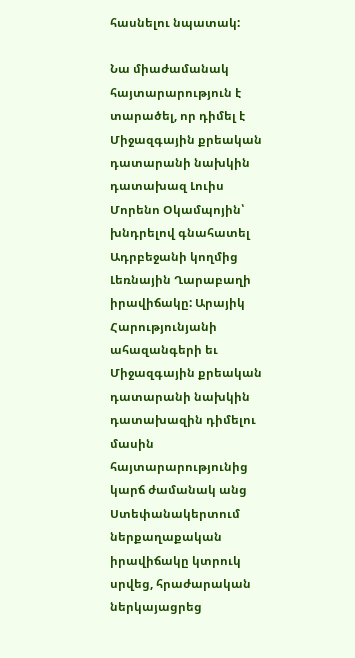հասնելու նպատակ:

Նա միաժամանակ հայտարարություն է տարածել, որ դիմել է Միջազգային քրեական դատարանի նախկին դատախազ Լուիս Մորենո Օկամպոյին՝ խնդրելով գնահատել Ադրբեջանի կողմից Լեռնային Ղարաբաղի իրավիճակը: Արայիկ Հարությունյանի ահազանգերի եւ Միջազգային քրեական դատարանի նախկին դատախազին դիմելու մասին հայտարարությունից կարճ ժամանակ անց Ստեփանակերտում ներքաղաքական իրավիճակը կտրուկ սրվեց, հրաժարական ներկայացրեց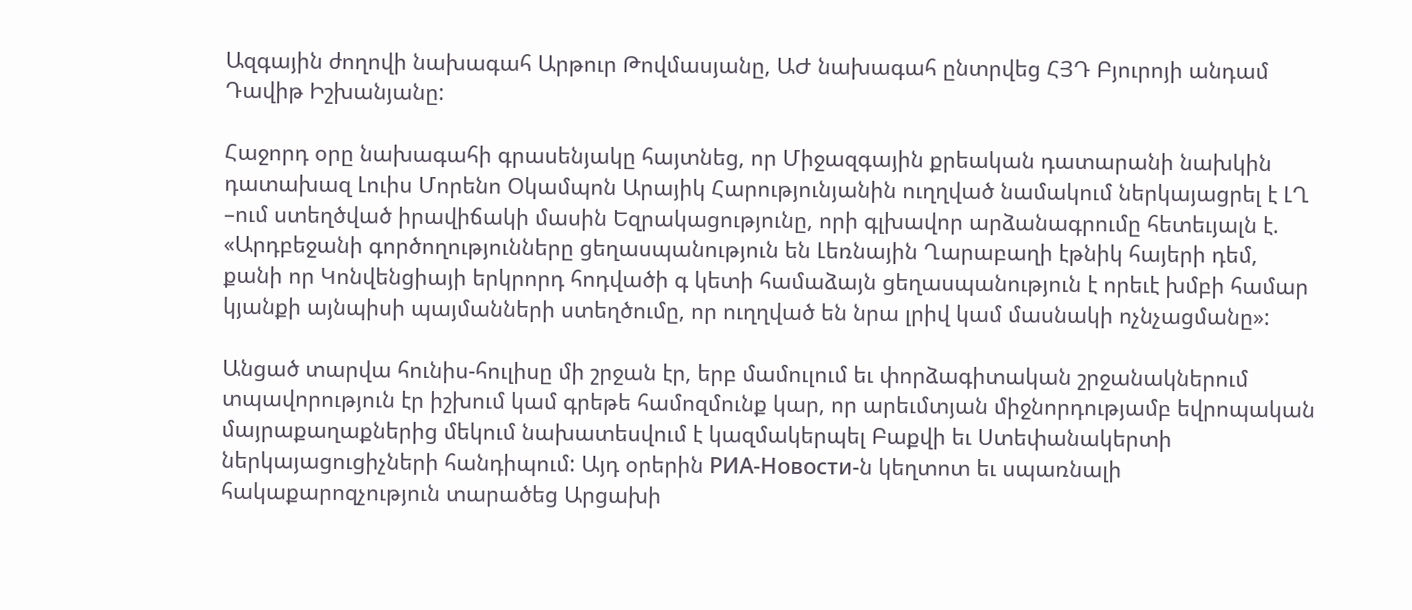Ազգային ժողովի նախագահ Արթուր Թովմասյանը, ԱԺ նախագահ ընտրվեց ՀՅԴ Բյուրոյի անդամ Դավիթ Իշխանյանը:

Հաջորդ օրը նախագահի գրասենյակը հայտնեց, որ Միջազգային քրեական դատարանի նախկին դատախազ Լուիս Մորենո Օկամպոն Արայիկ Հարությունյանին ուղղված նամակում ներկայացրել է ԼՂ –ում ստեղծված իրավիճակի մասին Եզրակացությունը, որի գլխավոր արձանագրումը հետեւյալն է. «Արդբեջանի գործողությունները ցեղասպանություն են Լեռնային Ղարաբաղի էթնիկ հայերի դեմ, քանի որ Կոնվենցիայի երկրորդ հոդվածի գ կետի համաձայն ցեղասպանություն է որեւէ խմբի համար կյանքի այնպիսի պայմանների ստեղծումը, որ ուղղված են նրա լրիվ կամ մասնակի ոչնչացմանը»:

Անցած տարվա հունիս-հուլիսը մի շրջան էր, երբ մամուլում եւ փորձագիտական շրջանակներում տպավորություն էր իշխում կամ գրեթե համոզմունք կար, որ արեւմտյան միջնորդությամբ եվրոպական մայրաքաղաքներից մեկում նախատեսվում է կազմակերպել Բաքվի եւ Ստեփանակերտի ներկայացուցիչների հանդիպում: Այդ օրերին РИА-Новости‑ն կեղտոտ եւ սպառնալի հակաքարոզչություն տարածեց Արցախի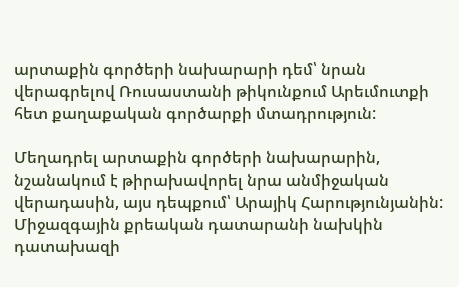արտաքին գործերի նախարարի դեմ՝ նրան վերագրելով Ռուսաստանի թիկունքում Արեւմուտքի հետ քաղաքական գործարքի մտադրություն:

Մեղադրել արտաքին գործերի նախարարին, նշանակում է թիրախավորել նրա անմիջական վերադասին, այս դեպքում՝ Արայիկ Հարությունյանին: Միջազգային քրեական դատարանի նախկին դատախազի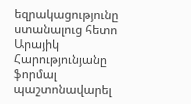եզրակացությունը ստանալուց հետո Արայիկ Հարությունյանը ֆորմալ պաշտոնավարել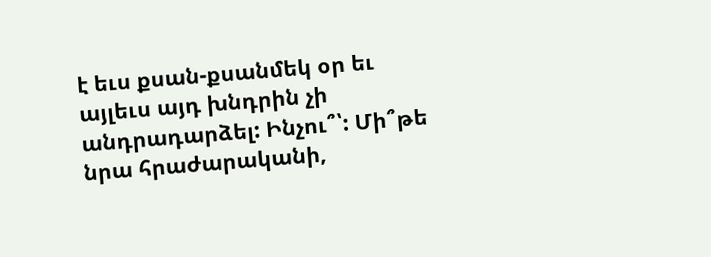է եւս քսան-քսանմեկ օր եւ այլեւս այդ խնդրին չի անդրադարձել: Ինչու՞՝: Մի՞թե նրա հրաժարականի,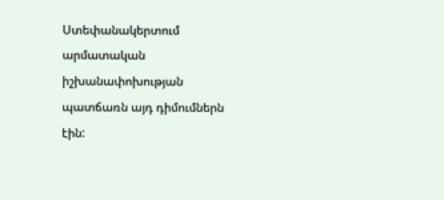Ստեփանակերտում արմատական իշխանափոխության պատճառն այդ դիմումներն էին: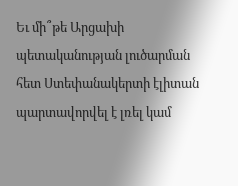Եւ մի՞թե Արցախի պետականության լուծարման հետ Ստեփանակերտի էլիտան պարտավորվել է լռել կամ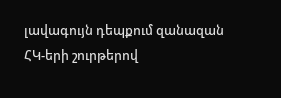լավագույն դեպքում զանազան ՀԿ-երի շուրթերով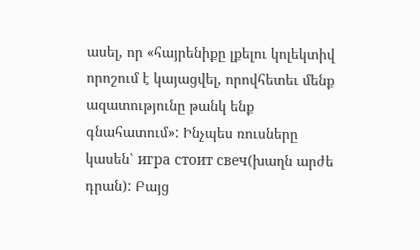ասել, որ «հայրենիքը լքելու կոլեկտիվ որոշում է կայացվել, որովհետեւ մենք ազատությունը թանկ ենք գնահատում»: Ինչպես ռուսները կասեն՝ игра стоит свеч(խաղն արժե դրան): Բայց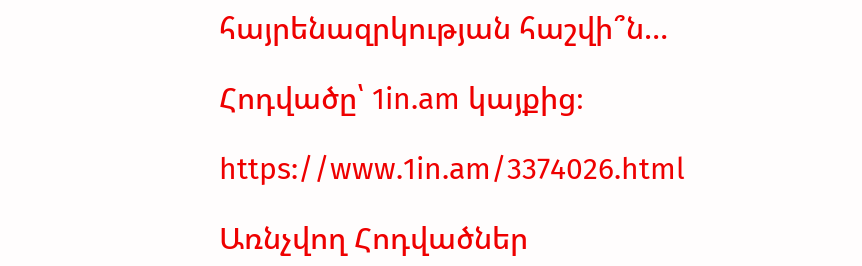հայրենազրկության հաշվի՞ն…

Հոդվածը՝ 1in.am կայքից։

https://www.1in.am/3374026.html

Առնչվող Հոդվածներ